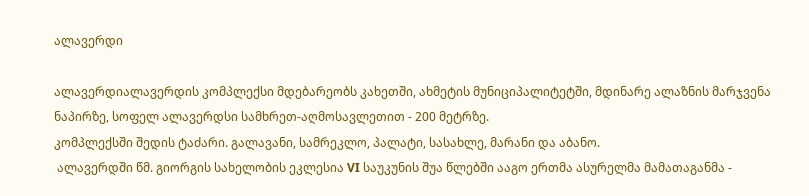ალავერდი

ალავერდიალავერდის კომპლექსი მდებარეობს კახეთში, ახმეტის მუნიციპალიტეტში, მდინარე ალაზნის მარჯვენა ნაპირზე, სოფელ ალავერდსი სამხრეთ-აღმოსავლეთით - 200 მეტრზე.
კომპლექსში შედის ტაძარი. გალავანი, სამრეკლო, პალატი, სასახლე, მარანი და აბანო.
 ალავერდში წმ. გიორგის სახელობის ეკლესია VI საუკუნის შუა წლებში ააგო ერთმა ასურელმა მამათაგანმა -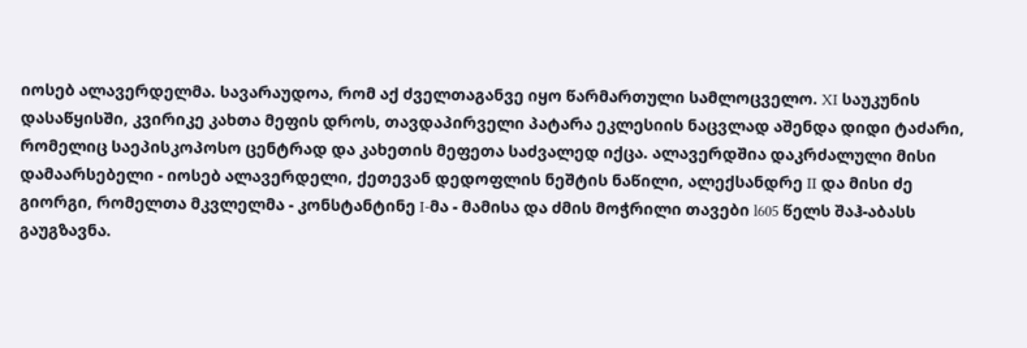იოსებ ალავერდელმა. სავარაუდოა, რომ აქ ძველთაგანვე იყო წარმართული სამლოცველო. XI საუკუნის დასაწყისში, კვირიკე კახთა მეფის დროს, თავდაპირველი პატარა ეკლესიის ნაცვლად აშენდა დიდი ტაძარი, რომელიც საეპისკოპოსო ცენტრად და კახეთის მეფეთა საძვალედ იქცა. ალავერდშია დაკრძალული მისი დამაარსებელი - იოსებ ალავერდელი, ქეთევან დედოფლის ნეშტის ნაწილი, ალექსანდრე II და მისი ძე გიორგი, რომელთა მკვლელმა - კონსტანტინე I-მა - მამისა და ძმის მოჭრილი თავები l605 წელს შაჰ-აბასს გაუგზავნა.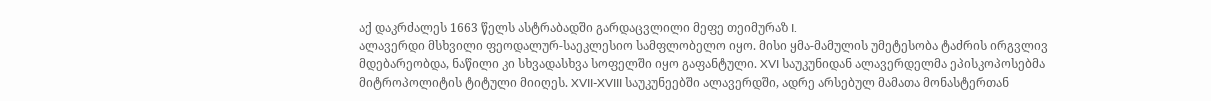აქ დაკრძალეს 1663 წელს ასტრაბადში გარდაცვლილი მეფე თეიმურაზ I.
ალავერდი მსხვილი ფეოდალურ-საეკლესიო სამფლობელო იყო. მისი ყმა-მამულის უმეტესობა ტაძრის ირგვლივ მდებარეობდა, ნაწილი კი სხვადასხვა სოფელში იყო გაფანტული. XVI საუკუნიდან ალავერდელმა ეპისკოპოსებმა მიტროპოლიტის ტიტული მიიღეს. XVII-XVIII საუკუნეებში ალავერდში, ადრე არსებულ მამათა მონასტერთან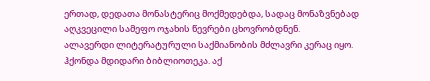ერთად, დედათა მონასტერიც მოქმედებდა, სადაც მონაზვნებად აღკვეცილი სამეფო ოჯახის წევრები ცხოვრობდნენ.
ალავერდი ლიტერატურული საქმიანობის მძლავრი კერაც იყო. ჰქონდა მდიდარი ბიბლიოთეკა. აქ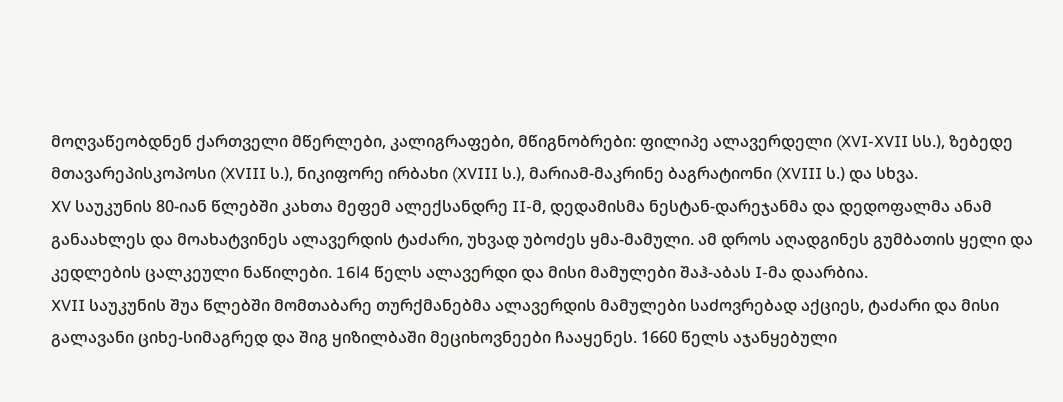მოღვაწეობდნენ ქართველი მწერლები, კალიგრაფები, მწიგნობრები: ფილიპე ალავერდელი (XVI-XVII სს.), ზებედე მთავარეპისკოპოსი (XVIII ს.), ნიკიფორე ირბახი (XVIII ს.), მარიამ-მაკრინე ბაგრატიონი (XVIII ს.) და სხვა.
XV საუკუნის 80-იან წლებში კახთა მეფემ ალექსანდრე II-მ, დედამისმა ნესტან-დარეჯანმა და დედოფალმა ანამ განაახლეს და მოახატვინეს ალავერდის ტაძარი, უხვად უბოძეს ყმა-მამული. ამ დროს აღადგინეს გუმბათის ყელი და კედლების ცალკეული ნაწილები. 16l4 წელს ალავერდი და მისი მამულები შაჰ-აბას I-მა დაარბია.
XVII საუკუნის შუა წლებში მომთაბარე თურქმანებმა ალავერდის მამულები საძოვრებად აქციეს, ტაძარი და მისი გალავანი ციხე-სიმაგრედ და შიგ ყიზილბაში მეციხოვნეები ჩააყენეს. 1660 წელს აჯანყებული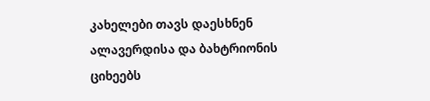კახელები თავს დაესხნენ ალავერდისა და ბახტრიონის ციხეებს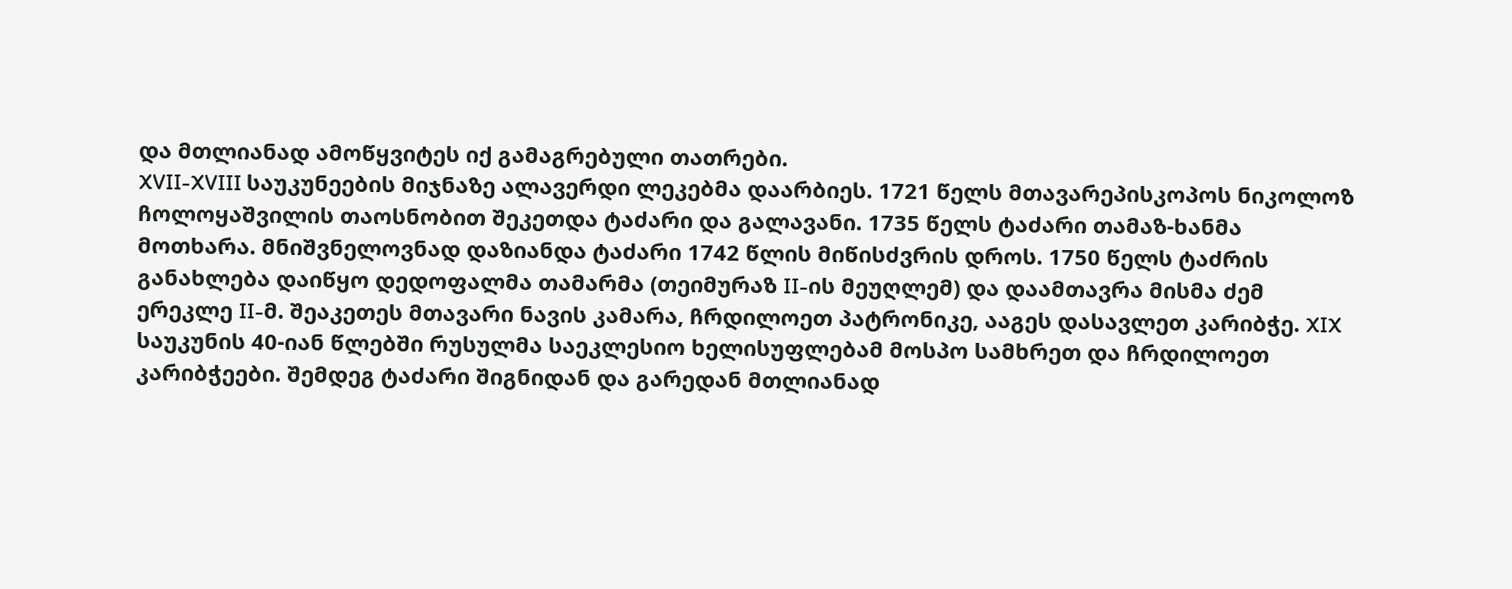და მთლიანად ამოწყვიტეს იქ გამაგრებული თათრები.
XVII-XVIII საუკუნეების მიჯნაზე ალავერდი ლეკებმა დაარბიეს. 1721 წელს მთავარეპისკოპოს ნიკოლოზ ჩოლოყაშვილის თაოსნობით შეკეთდა ტაძარი და გალავანი. 1735 წელს ტაძარი თამაზ-ხანმა მოთხარა. მნიშვნელოვნად დაზიანდა ტაძარი 1742 წლის მიწისძვრის დროს. 1750 წელს ტაძრის განახლება დაიწყო დედოფალმა თამარმა (თეიმურაზ II-ის მეუღლემ) და დაამთავრა მისმა ძემ ერეკლე II-მ. შეაკეთეს მთავარი ნავის კამარა, ჩრდილოეთ პატრონიკე, ააგეს დასავლეთ კარიბჭე. XIX საუკუნის 40-იან წლებში რუსულმა საეკლესიო ხელისუფლებამ მოსპო სამხრეთ და ჩრდილოეთ კარიბჭეები. შემდეგ ტაძარი შიგნიდან და გარედან მთლიანად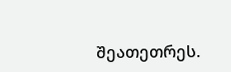შეათეთრეს.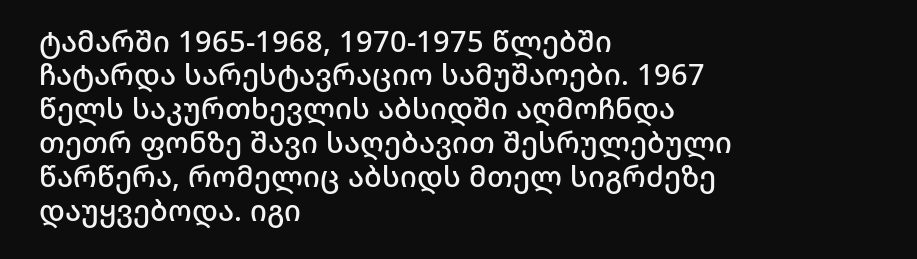ტამარში 1965-1968, 1970-1975 წლებში ჩატარდა სარესტავრაციო სამუშაოები. 1967 წელს საკურთხევლის აბსიდში აღმოჩნდა თეთრ ფონზე შავი საღებავით შესრულებული წარწერა, რომელიც აბსიდს მთელ სიგრძეზე დაუყვებოდა. იგი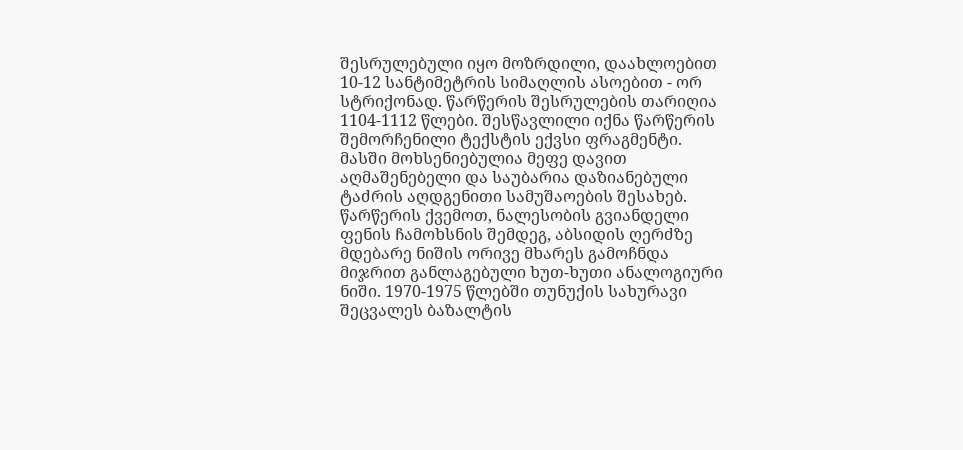შესრულებული იყო მოზრდილი, დაახლოებით 10-12 სანტიმეტრის სიმაღლის ასოებით - ორ სტრიქონად. წარწერის შესრულების თარიღია 1104-1112 წლები. შესწავლილი იქნა წარწერის შემორჩენილი ტექსტის ექვსი ფრაგმენტი. მასში მოხსენიებულია მეფე დავით აღმაშენებელი და საუბარია დაზიანებული ტაძრის აღდგენითი სამუშაოების შესახებ.
წარწერის ქვემოთ, ნალესობის გვიანდელი ფენის ჩამოხსნის შემდეგ, აბსიდის ღერძზე მდებარე ნიშის ორივე მხარეს გამოჩნდა მიჯრით განლაგებული ხუთ-ხუთი ანალოგიური ნიში. 1970-1975 წლებში თუნუქის სახურავი შეცვალეს ბაზალტის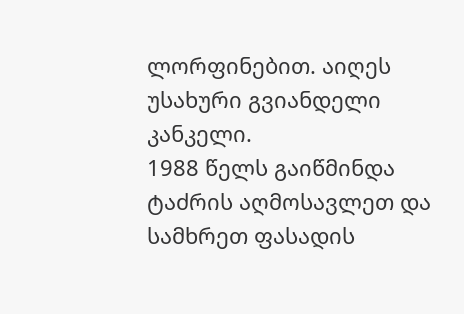ლორფინებით. აიღეს უსახური გვიანდელი კანკელი.
1988 წელს გაიწმინდა ტაძრის აღმოსავლეთ და სამხრეთ ფასადის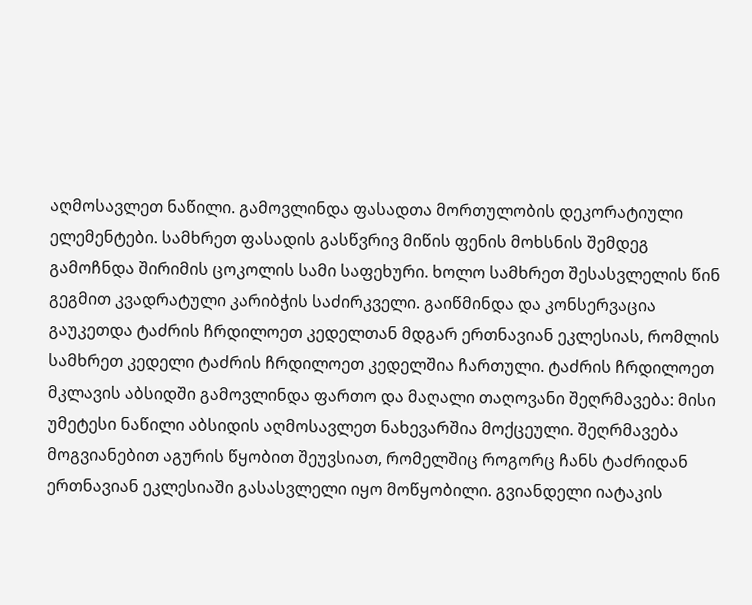აღმოსავლეთ ნაწილი. გამოვლინდა ფასადთა მორთულობის დეკორატიული ელემენტები. სამხრეთ ფასადის გასწვრივ მიწის ფენის მოხსნის შემდეგ გამოჩნდა შირიმის ცოკოლის სამი საფეხური. ხოლო სამხრეთ შესასვლელის წინ გეგმით კვადრატული კარიბჭის საძირკველი. გაიწმინდა და კონსერვაცია გაუკეთდა ტაძრის ჩრდილოეთ კედელთან მდგარ ერთნავიან ეკლესიას, რომლის სამხრეთ კედელი ტაძრის ჩრდილოეთ კედელშია ჩართული. ტაძრის ჩრდილოეთ მკლავის აბსიდში გამოვლინდა ფართო და მაღალი თაღოვანი შეღრმავება: მისი უმეტესი ნაწილი აბსიდის აღმოსავლეთ ნახევარშია მოქცეული. შეღრმავება მოგვიანებით აგურის წყობით შეუვსიათ, რომელშიც როგორც ჩანს ტაძრიდან ერთნავიან ეკლესიაში გასასვლელი იყო მოწყობილი. გვიანდელი იატაკის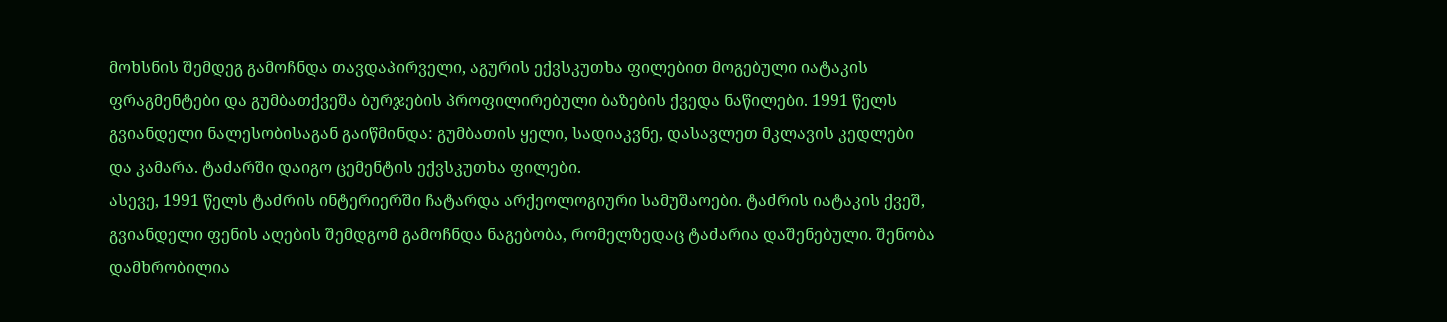მოხსნის შემდეგ გამოჩნდა თავდაპირველი, აგურის ექვსკუთხა ფილებით მოგებული იატაკის ფრაგმენტები და გუმბათქვეშა ბურჯების პროფილირებული ბაზების ქვედა ნაწილები. 1991 წელს გვიანდელი ნალესობისაგან გაიწმინდა: გუმბათის ყელი, სადიაკვნე, დასავლეთ მკლავის კედლები და კამარა. ტაძარში დაიგო ცემენტის ექვსკუთხა ფილები.
ასევე, 1991 წელს ტაძრის ინტერიერში ჩატარდა არქეოლოგიური სამუშაოები. ტაძრის იატაკის ქვეშ, გვიანდელი ფენის აღების შემდგომ გამოჩნდა ნაგებობა, რომელზედაც ტაძარია დაშენებული. შენობა დამხრობილია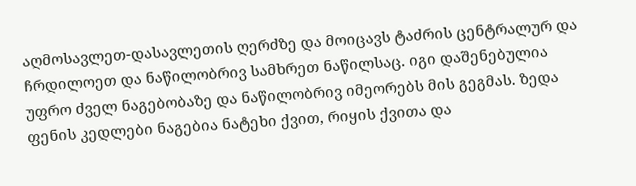აღმოსავლეთ-დასავლეთის ღერძზე და მოიცავს ტაძრის ცენტრალურ და ჩრდილოეთ და ნაწილობრივ სამხრეთ ნაწილსაც. იგი დაშენებულია უფრო ძველ ნაგებობაზე და ნაწილობრივ იმეორებს მის გეგმას. ზედა ფენის კედლები ნაგებია ნატეხი ქვით, რიყის ქვითა და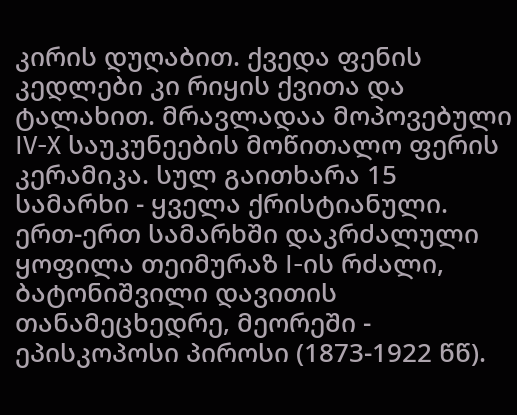კირის დუღაბით. ქვედა ფენის კედლები კი რიყის ქვითა და ტალახით. მრავლადაა მოპოვებული IV-X საუკუნეების მოწითალო ფერის კერამიკა. სულ გაითხარა 15 სამარხი - ყველა ქრისტიანული. ერთ-ერთ სამარხში დაკრძალული ყოფილა თეიმურაზ I-ის რძალი, ბატონიშვილი დავითის თანამეცხედრე, მეორეში - ეპისკოპოსი პიროსი (1873-1922 წწ).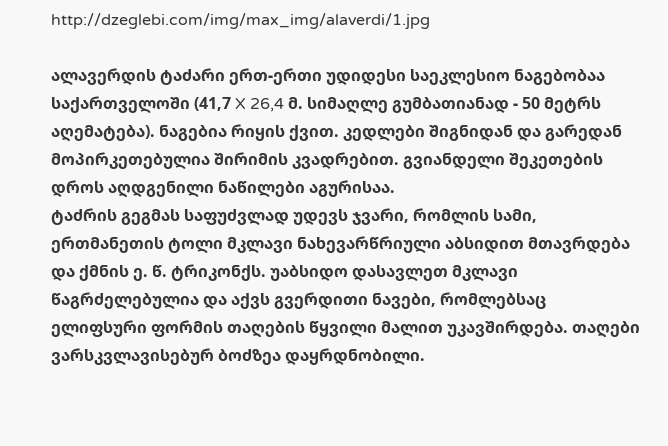http://dzeglebi.com/img/max_img/alaverdi/1.jpg

ალავერდის ტაძარი ერთ-ერთი უდიდესი საეკლესიო ნაგებობაა საქართველოში (41,7 X 26,4 მ. სიმაღლე გუმბათიანად - 50 მეტრს აღემატება). ნაგებია რიყის ქვით. კედლები შიგნიდან და გარედან მოპირკეთებულია შირიმის კვადრებით. გვიანდელი შეკეთების დროს აღდგენილი ნაწილები აგურისაა.
ტაძრის გეგმას საფუძვლად უდევს ჯვარი, რომლის სამი, ერთმანეთის ტოლი მკლავი ნახევარწრიული აბსიდით მთავრდება და ქმნის ე. წ. ტრიკონქს. უაბსიდო დასავლეთ მკლავი წაგრძელებულია და აქვს გვერდითი ნავები, რომლებსაც ელიფსური ფორმის თაღების წყვილი მალით უკავშირდება. თაღები ვარსკვლავისებურ ბოძზეა დაყრდნობილი.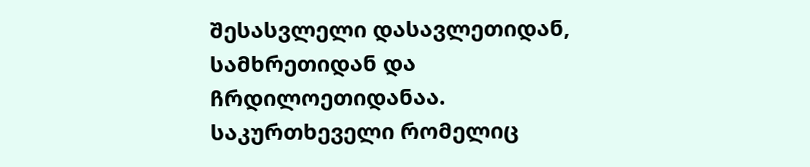შესასვლელი დასავლეთიდან, სამხრეთიდან და ჩრდილოეთიდანაა. საკურთხეველი რომელიც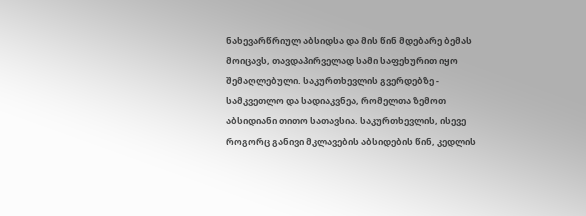ნახევარწრიულ აბსიდსა და მის წინ მდებარე ბემას მოიცავს, თავდაპირველად სამი საფეხურით იყო შემაღლებული. საკურთხევლის გვერდებზე - სამკვეთლო და სადიაკვნეა, რომელთა ზემოთ აბსიდიანი თითო სათავსია. საკურთხევლის, ისევე როგორც განივი მკლავების აბსიდების წინ, კედლის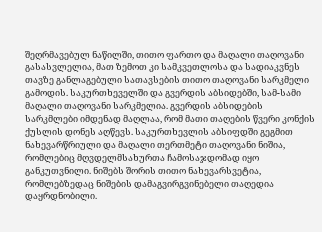შეღრმავებულ ნაწილში, თითო ფართო და მაღალი თაღოვანი გასასვლელია, მათ ზემოთ კი სამკვეთლოსა და სადიაკვნეს თავზე განლაგებული სათავსების თითო თაღოვანი სარკმელი გამოდის. საკურთხეველში და გვერდის აბსიდებში, სამ-სამი მაღალი თაღოვანი სარკმელია. გვერდის აბსიდების სარკმლები იმდენად მაღლაა, რომ მათი თაღების წვერი კონქის ქუსლის დონეს აღწევს. საკურთხევლის აბსიფდში გეგმით ნახევარწრიული და მაღალი თერთმეტი თაღოვანი ნიშია, რომლებიც მღვდელმსახურთა ჩამოსაჯდომად იყო განკუთვნილი. ნიშებს შორის თითო ნახევარსვეტია, რომლებზედაც ნიშების დამაგვირგვინებელი თაღედია დაყრდნობილი.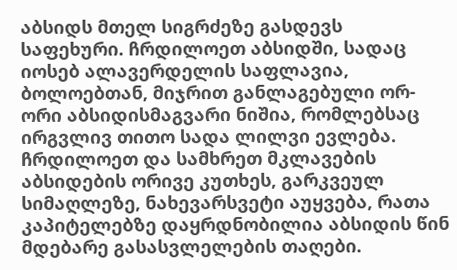აბსიდს მთელ სიგრძეზე გასდევს საფეხური. ჩრდილოეთ აბსიდში, სადაც იოსებ ალავერდელის საფლავია, ბოლოებთან, მიჯრით განლაგებული ორ-ორი აბსიდისმაგვარი ნიშია, რომლებსაც ირგვლივ თითო სადა ლილვი ევლება. ჩრდილოეთ და სამხრეთ მკლავების აბსიდების ორივე კუთხეს, გარკვეულ სიმაღლეზე, ნახევარსვეტი აუყვება, რათა კაპიტელებზე დაყრდნობილია აბსიდის წინ მდებარე გასასვლელების თაღები.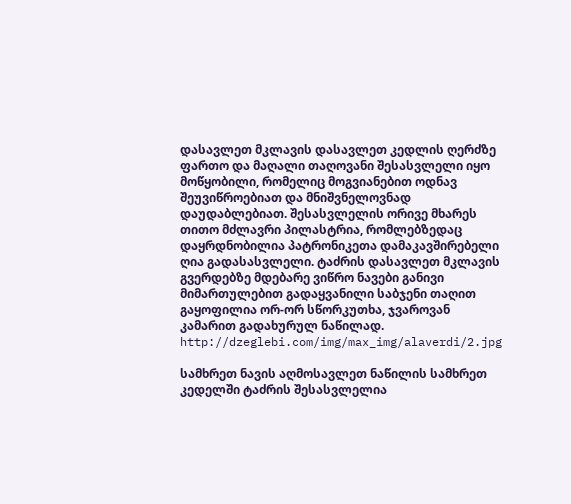დასავლეთ მკლავის დასავლეთ კედლის ღერძზე ფართო და მაღალი თაღოვანი შესასვლელი იყო მოწყობილი, რომელიც მოგვიანებით ოდნავ შეუვიწროებიათ და მნიშვნელოვნად დაუდაბლებიათ. შესასვლელის ორივე მხარეს თითო მძლავრი პილასტრია, რომლებზედაც დაყრდნობილია პატრონიკეთა დამაკავშირებელი ღია გადასასვლელი. ტაძრის დასავლეთ მკლავის გვერდებზე მდებარე ვიწრო ნავები განივი მიმართულებით გადაყვანილი საბჯენი თაღით გაყოფილია ორ-ორ სწორკუთხა, ჯვაროვან კამარით გადახურულ ნაწილად.
http://dzeglebi.com/img/max_img/alaverdi/2.jpg

სამხრეთ ნავის აღმოსავლეთ ნაწილის სამხრეთ კედელში ტაძრის შესასვლელია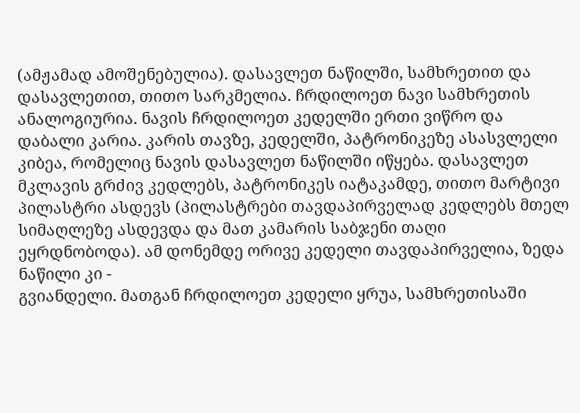(ამჟამად ამოშენებულია). დასავლეთ ნაწილში, სამხრეთით და დასავლეთით, თითო სარკმელია. ჩრდილოეთ ნავი სამხრეთის ანალოგიურია. ნავის ჩრდილოეთ კედელში ერთი ვიწრო და დაბალი კარია. კარის თავზე, კედელში, პატრონიკეზე ასასვლელი კიბეა, რომელიც ნავის დასავლეთ ნაწილში იწყება. დასავლეთ მკლავის გრძივ კედლებს, პატრონიკეს იატაკამდე, თითო მარტივი პილასტრი ასდევს (პილასტრები თავდაპირველად კედლებს მთელ სიმაღლეზე ასდევდა და მათ კამარის საბჯენი თაღი ეყრდნობოდა). ამ დონემდე ორივე კედელი თავდაპირველია, ზედა ნაწილი კი -
გვიანდელი. მათგან ჩრდილოეთ კედელი ყრუა, სამხრეთისაში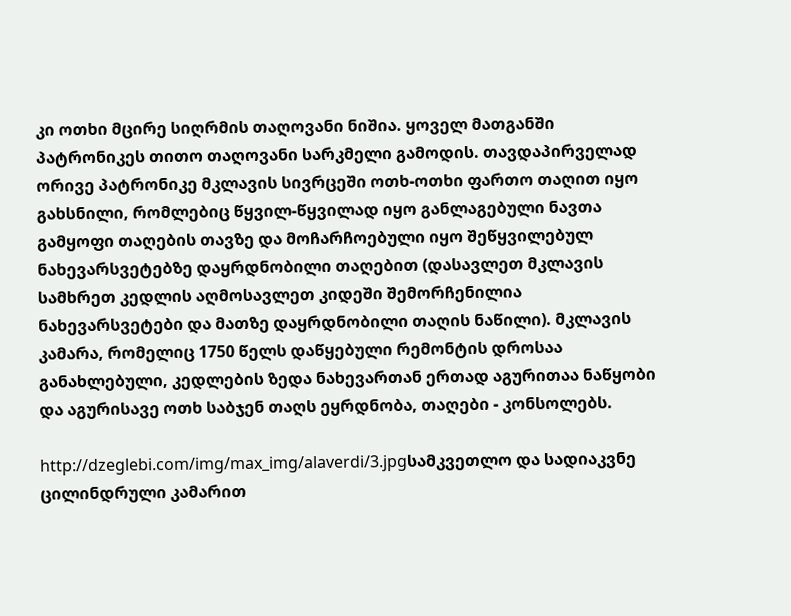კი ოთხი მცირე სიღრმის თაღოვანი ნიშია. ყოველ მათგანში პატრონიკეს თითო თაღოვანი სარკმელი გამოდის. თავდაპირველად ორივე პატრონიკე მკლავის სივრცეში ოთხ-ოთხი ფართო თაღით იყო გახსნილი, რომლებიც წყვილ-წყვილად იყო განლაგებული ნავთა გამყოფი თაღების თავზე და მოჩარჩოებული იყო შეწყვილებულ ნახევარსვეტებზე დაყრდნობილი თაღებით (დასავლეთ მკლავის სამხრეთ კედლის აღმოსავლეთ კიდეში შემორჩენილია ნახევარსვეტები და მათზე დაყრდნობილი თაღის ნაწილი). მკლავის კამარა, რომელიც 1750 წელს დაწყებული რემონტის დროსაა განახლებული, კედლების ზედა ნახევართან ერთად აგურითაა ნაწყობი და აგურისავე ოთხ საბჯენ თაღს ეყრდნობა, თაღები - კონსოლებს.

http://dzeglebi.com/img/max_img/alaverdi/3.jpgსამკვეთლო და სადიაკვნე ცილინდრული კამარით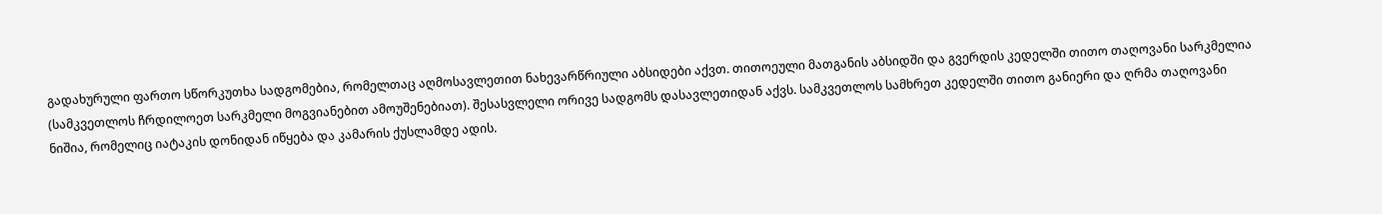გადახურული ფართო სწორკუთხა სადგომებია, რომელთაც აღმოსავლეთით ნახევარწრიული აბსიდები აქვთ. თითოეული მათგანის აბსიდში და გვერდის კედელში თითო თაღოვანი სარკმელია (სამკვეთლოს ჩრდილოეთ სარკმელი მოგვიანებით ამოუშენებიათ). შესასვლელი ორივე სადგომს დასავლეთიდან აქვს. სამკვეთლოს სამხრეთ კედელში თითო განიერი და ღრმა თაღოვანი ნიშია, რომელიც იატაკის დონიდან იწყება და კამარის ქუსლამდე ადის.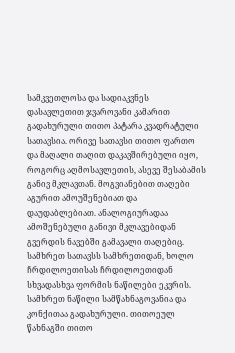სამკვეთლოსა და სადიაკვნეს დასავლეთით ჯვაროვანი კამარით გადახურული თითო პატარა კვადრატული სათავსია. ორივე სათავსი თითო ფართო და მაღალი თაღით დაკავშირებული იყო, როგორც აღმოსავლეთის, ასევე შესაბამის განივ მკლავთან. მოგვიანებით თაღები აგურით ამოუშენებიათ და დაუდაბლებიათ. ანალოგიურადაა ამოშენებული განივი მკლავებიდან გვერდის ნავებში გამავალი თაღებიც. სამხრეთ სათავსს სამხრეთიდან, ხოლო ჩრდილოეთისას ჩრდილოეთიდან სხვადასხვა ფორმის ნაწილები ეკვრის. სამხრეთ ნაწილი სამწახნაგოვანია და კონქითაა გადახურული. თითოეულ წახნაგში თითო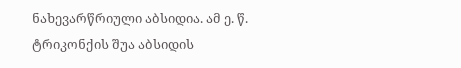ნახევარწრიული აბსიდია. ამ ე. წ. ტრიკონქის შუა აბსიდის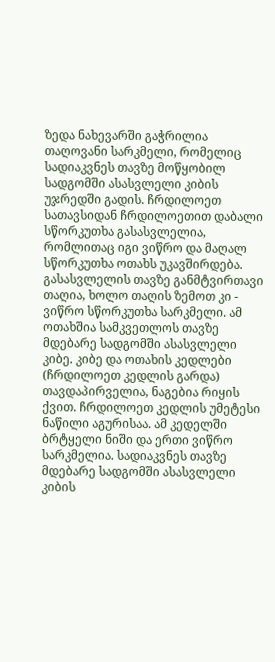ზედა ნახევარში გაჭრილია თაღოვანი სარკმელი, რომელიც სადიაკვნეს თავზე მოწყობილ სადგომში ასასვლელი კიბის უჯრედში გადის. ჩრდილოეთ სათავსიდან ჩრდილოეთით დაბალი სწორკუთხა გასასვლელია, რომლითაც იგი ვიწრო და მაღალ სწორკუთხა ოთახს უკავშირდება. გასასვლელის თავზე განმტვირთავი თაღია, ხოლო თაღის ზემოთ კი - ვიწრო სწორკუთხა სარკმელი. ამ ოთახშია სამკვეთლოს თავზე მდებარე სადგომში ასასვლელი კიბე. კიბე და ოთახის კედლები (ჩრდილოეთ კედლის გარდა) თავდაპირველია, ნაგებია რიყის ქვით. ჩრდილოეთ კედლის უმეტესი ნაწილი აგურისაა. ამ კედელში ბრტყელი ნიში და ერთი ვიწრო სარკმელია. სადიაკვნეს თავზე მდებარე სადგომში ასასვლელი კიბის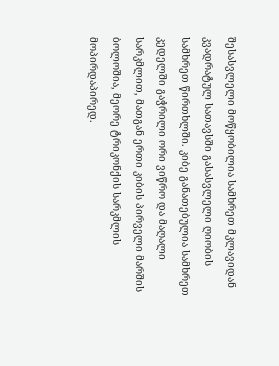შესასვლელი მოწყობილია სამხრეთ მკლავიდან კვადრატულ სათავსში გასასვლელი ღიობის სამხრეთ წირთხლში. კიბე განათებულია სამხრეთ კედელში გაჭრილი ორი ვიწრო და მაღალი სარკმლით, მათგან ერთი კიბის პირველი მარშის ბოლოშია, მეორე ტრიკონქის სარკმლის მოპირდაპირედ.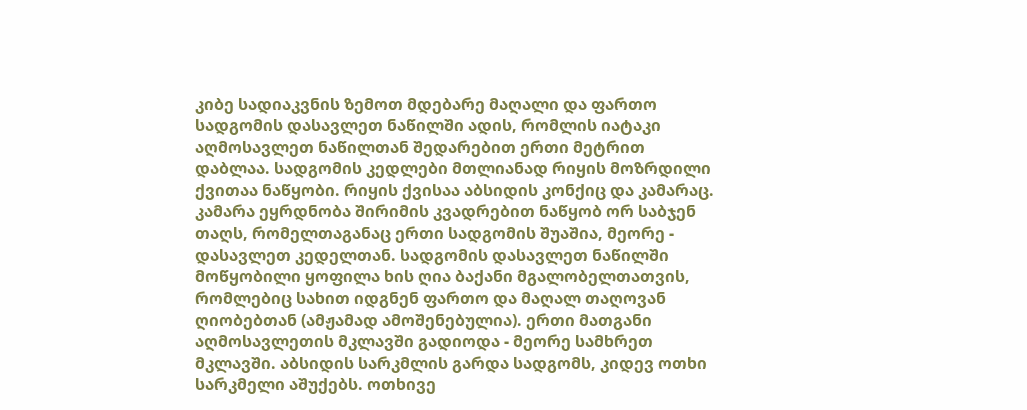კიბე სადიაკვნის ზემოთ მდებარე მაღალი და ფართო სადგომის დასავლეთ ნაწილში ადის, რომლის იატაკი აღმოსავლეთ ნაწილთან შედარებით ერთი მეტრით დაბლაა. სადგომის კედლები მთლიანად რიყის მოზრდილი ქვითაა ნაწყობი. რიყის ქვისაა აბსიდის კონქიც და კამარაც. კამარა ეყრდნობა შირიმის კვადრებით ნაწყობ ორ საბჯენ თაღს, რომელთაგანაც ერთი სადგომის შუაშია, მეორე - დასავლეთ კედელთან. სადგომის დასავლეთ ნაწილში მოწყობილი ყოფილა ხის ღია ბაქანი მგალობელთათვის, რომლებიც სახით იდგნენ ფართო და მაღალ თაღოვან ღიობებთან (ამჟამად ამოშენებულია). ერთი მათგანი აღმოსავლეთის მკლავში გადიოდა - მეორე სამხრეთ მკლავში. აბსიდის სარკმლის გარდა სადგომს, კიდევ ოთხი სარკმელი აშუქებს. ოთხივე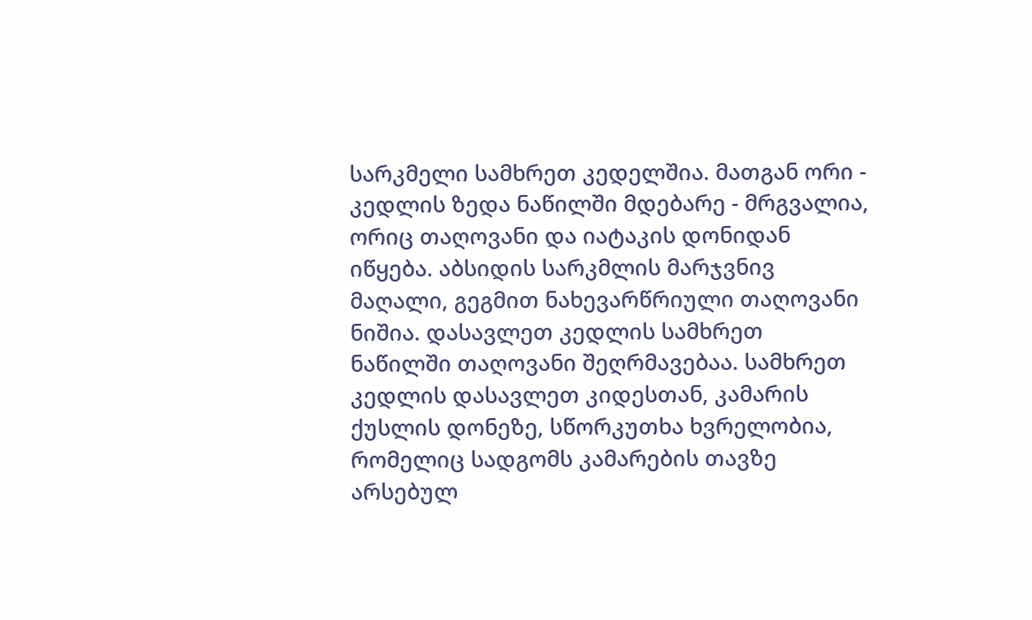სარკმელი სამხრეთ კედელშია. მათგან ორი - კედლის ზედა ნაწილში მდებარე - მრგვალია, ორიც თაღოვანი და იატაკის დონიდან იწყება. აბსიდის სარკმლის მარჯვნივ მაღალი, გეგმით ნახევარწრიული თაღოვანი ნიშია. დასავლეთ კედლის სამხრეთ ნაწილში თაღოვანი შეღრმავებაა. სამხრეთ კედლის დასავლეთ კიდესთან, კამარის ქუსლის დონეზე, სწორკუთხა ხვრელობია, რომელიც სადგომს კამარების თავზე არსებულ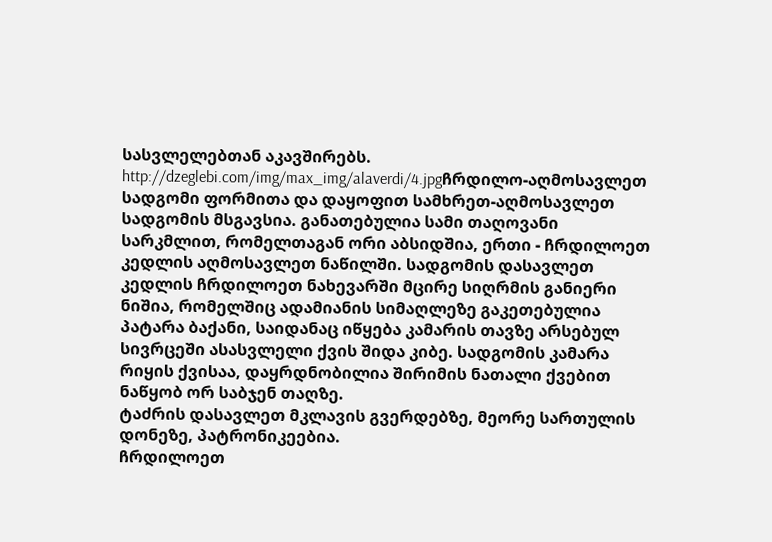სასვლელებთან აკავშირებს.
http://dzeglebi.com/img/max_img/alaverdi/4.jpgჩრდილო-აღმოსავლეთ სადგომი ფორმითა და დაყოფით სამხრეთ-აღმოსავლეთ სადგომის მსგავსია. განათებულია სამი თაღოვანი სარკმლით, რომელთაგან ორი აბსიდშია, ერთი - ჩრდილოეთ კედლის აღმოსავლეთ ნაწილში. სადგომის დასავლეთ
კედლის ჩრდილოეთ ნახევარში მცირე სიღრმის განიერი ნიშია, რომელშიც ადამიანის სიმაღლეზე გაკეთებულია პატარა ბაქანი, საიდანაც იწყება კამარის თავზე არსებულ სივრცეში ასასვლელი ქვის შიდა კიბე. სადგომის კამარა რიყის ქვისაა, დაყრდნობილია შირიმის ნათალი ქვებით ნაწყობ ორ საბჯენ თაღზე.
ტაძრის დასავლეთ მკლავის გვერდებზე, მეორე სართულის დონეზე, პატრონიკეებია.
ჩრდილოეთ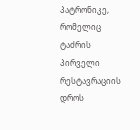პატრონიკე, რომელიც ტაძრის პირველი რესტავრაციის დროს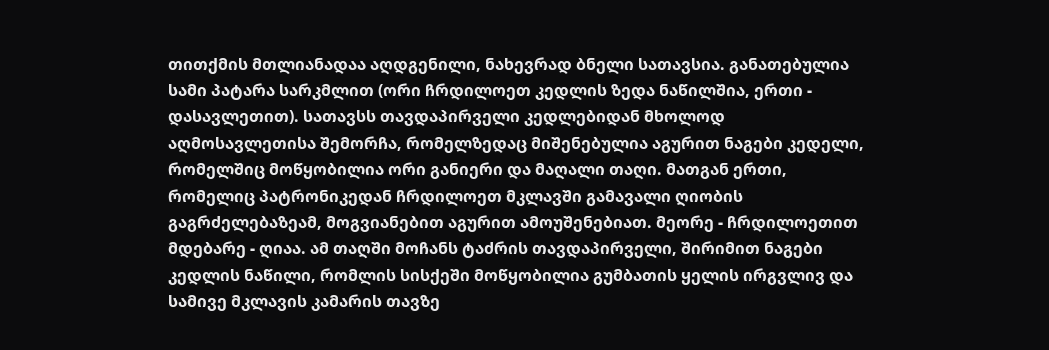თითქმის მთლიანადაა აღდგენილი, ნახევრად ბნელი სათავსია. განათებულია სამი პატარა სარკმლით (ორი ჩრდილოეთ კედლის ზედა ნაწილშია, ერთი - დასავლეთით). სათავსს თავდაპირველი კედლებიდან მხოლოდ აღმოსავლეთისა შემორჩა, რომელზედაც მიშენებულია აგურით ნაგები კედელი, რომელშიც მოწყობილია ორი განიერი და მაღალი თაღი. მათგან ერთი, რომელიც პატრონიკედან ჩრდილოეთ მკლავში გამავალი ღიობის გაგრძელებაზეამ, მოგვიანებით აგურით ამოუშენებიათ. მეორე - ჩრდილოეთით მდებარე - ღიაა. ამ თაღში მოჩანს ტაძრის თავდაპირველი, შირიმით ნაგები კედლის ნაწილი, რომლის სისქეში მოწყობილია გუმბათის ყელის ირგვლივ და სამივე მკლავის კამარის თავზე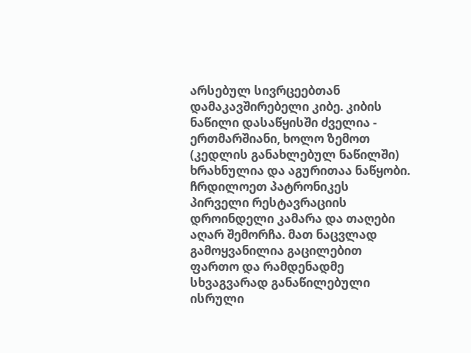არსებულ სივრცეებთან დამაკავშირებელი კიბე. კიბის ნაწილი დასაწყისში ძველია - ერთმარშიანი, ხოლო ზემოთ (კედლის განახლებულ ნაწილში) ხრახნულია და აგურითაა ნაწყობი. ჩრდილოეთ პატრონიკეს პირველი რესტავრაციის დროინდელი კამარა და თაღები აღარ შემორჩა. მათ ნაცვლად გამოყვანილია გაცილებით ფართო და რამდენადმე სხვაგვარად განაწილებული ისრული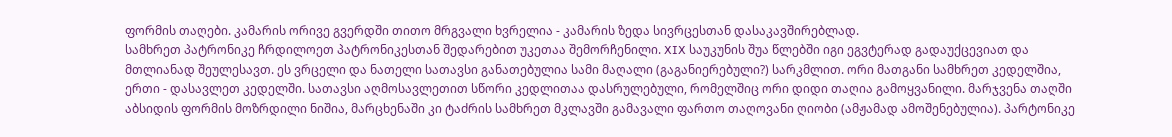ფორმის თაღები. კამარის ორივე გვერდში თითო მრგვალი ხვრელია - კამარის ზედა სივრცესთან დასაკავშირებლად.
სამხრეთ პატრონიკე ჩრდილოეთ პატრონიკესთან შედარებით უკეთაა შემორჩენილი. XIX საუკუნის შუა წლებში იგი ეგვტერად გადაუქცევიათ და მთლიანად შეულესავთ. ეს ვრცელი და ნათელი სათავსი განათებულია სამი მაღალი (გაგანიერებული?) სარკმლით. ორი მათგანი სამხრეთ კედელშია, ერთი - დასავლეთ კედელში. სათავსი აღმოსავლეთით სწორი კედლითაა დასრულებული, რომელშიც ორი დიდი თაღია გამოყვანილი. მარჯვენა თაღში აბსიდის ფორმის მოზრდილი ნიშია, მარცხენაში კი ტაძრის სამხრეთ მკლავში გამავალი ფართო თაღოვანი ღიობი (ამჟამად ამოშენებულია). პარტონიკე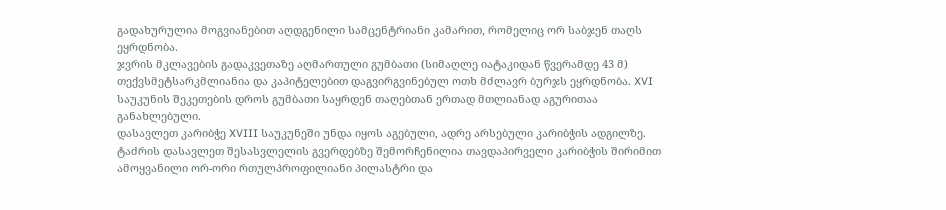გადახურულია მოგვიანებით აღდგენილი სამცენტრიანი კამარით, რომელიც ორ საბჯენ თაღს ეყრდნობა.
ჯვრის მკლავების გადაკვეთაზე აღმართული გუმბათი (სიმაღლე იატაკიდან წვერამდე 43 მ) თექვსმეტსარკმლიანია და კაპიტელებით დაგვირგვინებულ ოთხ მძლავრ ბურჯს ეყრდნობა. XVI საუკუნის შეკეთების დროს გუმბათი საყრდენ თაღებთან ერთად მთლიანად აგურითაა განახლებული.
დასავლეთ კარიბჭე XVIII საუკუნეში უნდა იყოს აგებული, ადრე არსებული კარიბჭის ადგილზე. ტაძრის დასავლეთ შესასვლელის გვერდებზე შემორჩენილია თავდაპირველი კარიბჭის შირიმით ამოყვანილი ორ-ორი რთულპროფილიანი პილასტრი და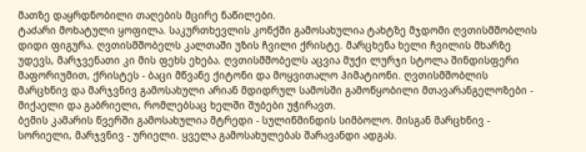მათზე დაყრდნობილი თაღების მცირე ნაწილები.
ტაძარი მოხატული ყოფილა. საკურთხევლის კონქში გამოსახულია ტახტზე მჯდომი ღვთისმშობლის დიდი ფიგურა. ღვთისმშობელს კალთაში უზის ჩვილი ქრისტე. მარცხენა ხელი ჩვილის მხარზე უდევს, მარჯვენათი კი მის ფეხს ეხება. ღვთისმშობელს აცვია მუქი ლურჯი სტოლა შინდისფერი მაფორიუმით, ქრისტეს - ბაცი მწვანე ქიტონი და მოყვითალო ჰიმატიონი. ღვთისმშობლის მარცხნივ და მარჯვნივ გამოსახული არიან მდიდრულ სამოსში გამოწყობილი მთავარანგელოზები - მიქაელი და გაბრიელი, რომლებსაც ხელში შუბები უჭირავთ.
ბემის კამარის წვერში გამოსახულია მტრედი - სულიწმინდის სიმბოლო. მისგან მარცხნივ - სორიელი, მარჯვნივ - ურიელი. ყველა გამოსახულებას შარავანდი ადგას.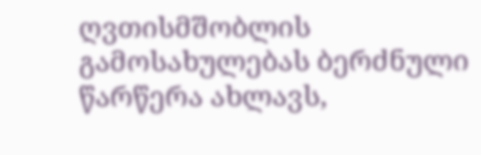ღვთისმშობლის გამოსახულებას ბერძნული წარწერა ახლავს,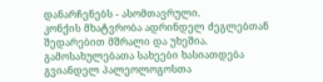დანარჩენებს - ასომთავრული.
კონქის მხატვრობა ადრინდელ ძეგლებთან შედარებით მშრალი და უხეშია. გამოსახულებათა სახეები ხასიათდება გვიანდელ პალეოლოგოსთა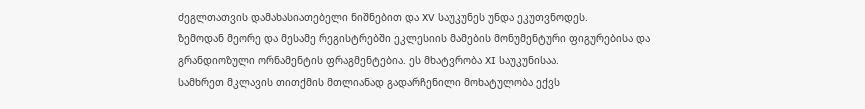ძეგლთათვის დამახასიათებელი ნიშნებით და XV საუკუნეს უნდა ეკუთვნოდეს.
ზემოდან მეორე და მესამე რეგისტრებში ეკლესიის მამების მონუმენტური ფიგურებისა და გრანდიოზული ორნამენტის ფრაგმენტებია. ეს მხატვრობა XI საუკუნისაა.
სამხრეთ მკლავის თითქმის მთლიანად გადარჩენილი მოხატულობა ექვს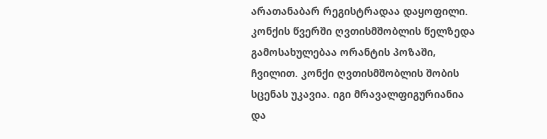არათანაბარ რეგისტრადაა დაყოფილი. კონქის წვერში ღვთისმშობლის წელზედა გამოსახულებაა ორანტის პოზაში, ჩვილით. კონქი ღვთისმშობლის შობის სცენას უკავია. იგი მრავალფიგურიანია და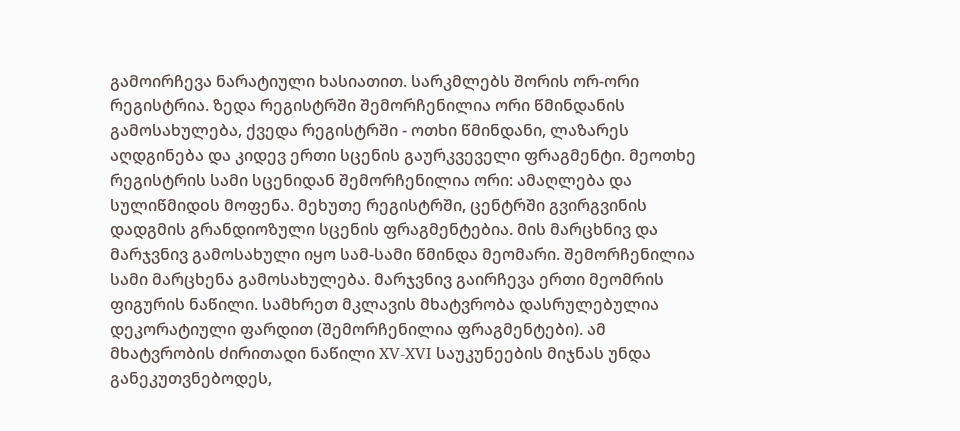გამოირჩევა ნარატიული ხასიათით. სარკმლებს შორის ორ-ორი რეგისტრია. ზედა რეგისტრში შემორჩენილია ორი წმინდანის გამოსახულება, ქვედა რეგისტრში - ოთხი წმინდანი, ლაზარეს აღდგინება და კიდევ ერთი სცენის გაურკვეველი ფრაგმენტი. მეოთხე რეგისტრის სამი სცენიდან შემორჩენილია ორი: ამაღლება და სულიწმიდoს მოფენა. მეხუთე რეგისტრში, ცენტრში გვირგვინის დადგმის გრანდიოზული სცენის ფრაგმენტებია. მის მარცხნივ და მარჯვნივ გამოსახული იყო სამ-სამი წმინდა მეომარი. შემორჩენილია სამი მარცხენა გამოსახულება. მარჯვნივ გაირჩევა ერთი მეომრის ფიგურის ნაწილი. სამხრეთ მკლავის მხატვრობა დასრულებულია დეკორატიული ფარდით (შემორჩენილია ფრაგმენტები). ამ მხატვრობის ძირითადი ნაწილი XV-XVI საუკუნეების მიჯნას უნდა განეკუთვნებოდეს,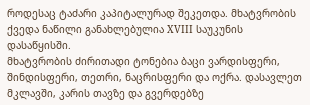როდესაც ტაძარი კაპიტალურად შეკეთდა. მხატვრობის ქვედა ნაწილი განახლებულია XVIII საუკუნის დასაწყისში.
მხატვრობის ძირითადი ტონებია ბაცი ვარდისფერი, შინდისფერი, თეთრი, ნაცრისფერი და ოქრა. დასავლეთ მკლავში, კარის თავზე და გვერდებზე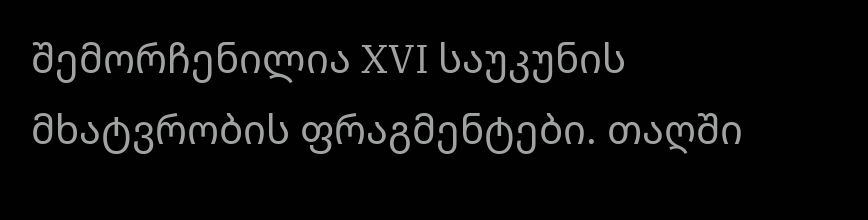შემორჩენილია XVI საუკუნის მხატვრობის ფრაგმენტები. თაღში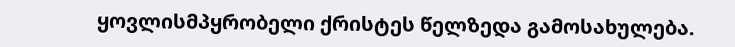ყოვლისმპყრობელი ქრისტეს წელზედა გამოსახულება.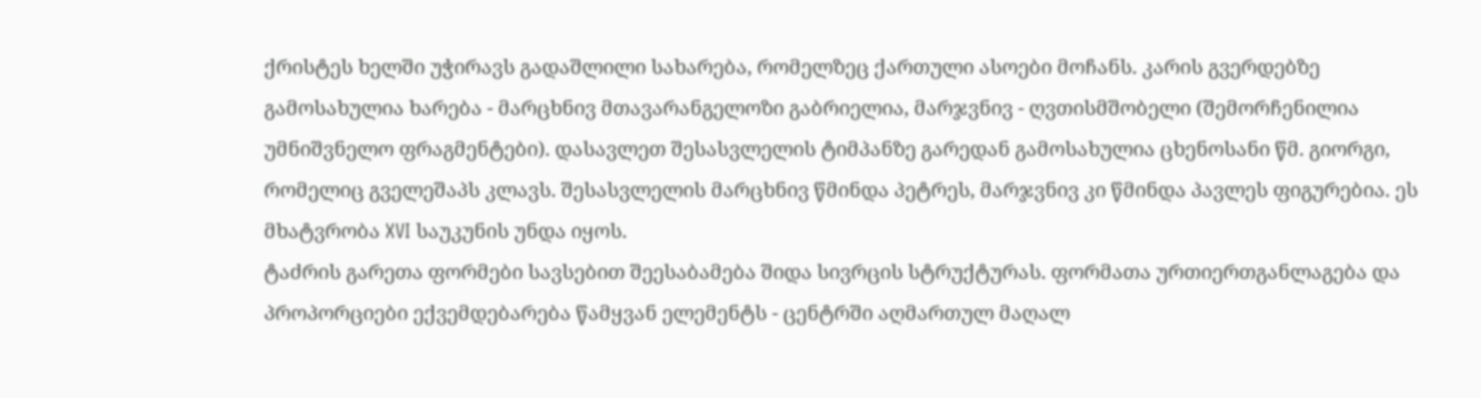ქრისტეს ხელში უჭირავს გადაშლილი სახარება, რომელზეც ქართული ასოები მოჩანს. კარის გვერდებზე გამოსახულია ხარება - მარცხნივ მთავარანგელოზი გაბრიელია, მარჯვნივ - ღვთისმშობელი (შემორჩენილია უმნიშვნელო ფრაგმენტები). დასავლეთ შესასვლელის ტიმპანზე გარედან გამოსახულია ცხენოსანი წმ. გიორგი, რომელიც გველეშაპს კლავს. შესასვლელის მარცხნივ წმინდა პეტრეს, მარჯვნივ კი წმინდა პავლეს ფიგურებია. ეს მხატვრობა XVI საუკუნის უნდა იყოს.
ტაძრის გარეთა ფორმები სავსებით შეესაბამება შიდა სივრცის სტრუქტურას. ფორმათა ურთიერთგანლაგება და პროპორციები ექვემდებარება წამყვან ელემენტს - ცენტრში აღმართულ მაღალ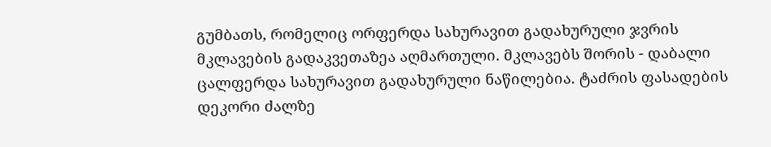გუმბათს, რომელიც ორფერდა სახურავით გადახურული ჯვრის მკლავების გადაკვეთაზეა აღმართული. მკლავებს შორის - დაბალი ცალფერდა სახურავით გადახურული ნაწილებია. ტაძრის ფასადების დეკორი ძალზე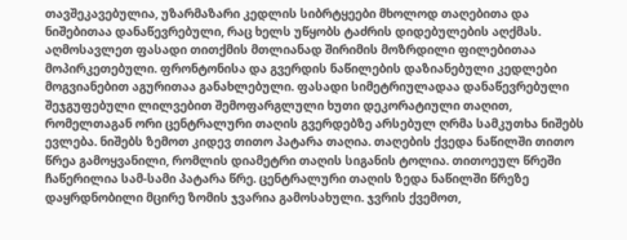თავშეკავებულია, უზარმაზარი კედლის სიბრტყეები მხოლოდ თაღებითა და ნიშებითაა დანაწევრებული, რაც ხელს უწყობს ტაძრის დიდებულების აღქმას.
აღმოსავლეთ ფასადი თითქმის მთლიანად შირიმის მოზრდილი ფილებითაა მოპირკეთებული. ფრონტონისა და გვერდის ნაწილების დაზიანებული კედლები მოგვიანებით აგურითაა განახლებული. ფასადი სიმეტრიულადაა დანაწევრებული შეჯგუფებული ლილვებით შემოფარგლული ხუთი დეკორატიული თაღით, რომელთაგან ორი ცენტრალური თაღის გვერდებზე არსებულ ღრმა სამკუთხა ნიშებს ევლება. ნიშებს ზემოთ კიდევ თითო პატარა თაღია. თაღების ქვედა ნაწილში თითო წრეა გამოყვანილი, რომლის დიამეტრი თაღის სიგანის ტოლია. თითოეულ წრეში ჩაწერილია სამ-სამი პატარა წრე. ცენტრალური თაღის ზედა ნაწილში წრეზე დაყრდნობილი მცირე ზომის ჯვარია გამოსახული. ჯვრის ქვემოთ,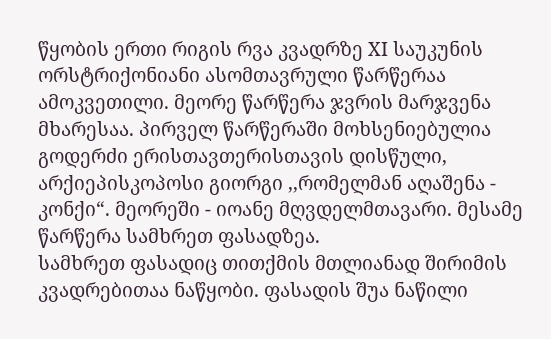წყობის ერთი რიგის რვა კვადრზე XI საუკუნის ორსტრიქონიანი ასომთავრული წარწერაა ამოკვეთილი. მეორე წარწერა ჯვრის მარჯვენა მხარესაა. პირველ წარწერაში მოხსენიებულია გოდერძი ერისთავთერისთავის დისწული, არქიეპისკოპოსი გიორგი ,,რომელმან აღაშენა - კონქი“. მეორეში - იოანე მღვდელმთავარი. მესამე წარწერა სამხრეთ ფასადზეა.
სამხრეთ ფასადიც თითქმის მთლიანად შირიმის კვადრებითაა ნაწყობი. ფასადის შუა ნაწილი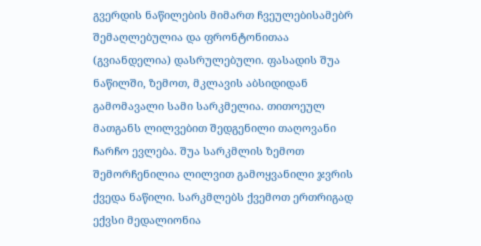გვერდის ნაწილების მიმართ ჩვეულებისამებრ შემაღლებულია და ფრონტონითაა (გვიანდელია) დასრულებული. ფასადის შუა ნაწილში, ზემოთ, მკლავის აბსიდიდან გამომავალი სამი სარკმელია. თითოეულ მათგანს ლილვებით შედგენილი თაღოვანი ჩარჩო ევლება. შუა სარკმლის ზემოთ შემორჩენილია ლილვით გამოყვანილი ჯვრის ქვედა ნაწილი. სარკმლებს ქვემოთ ერთრიგად ექვსი მედალიონია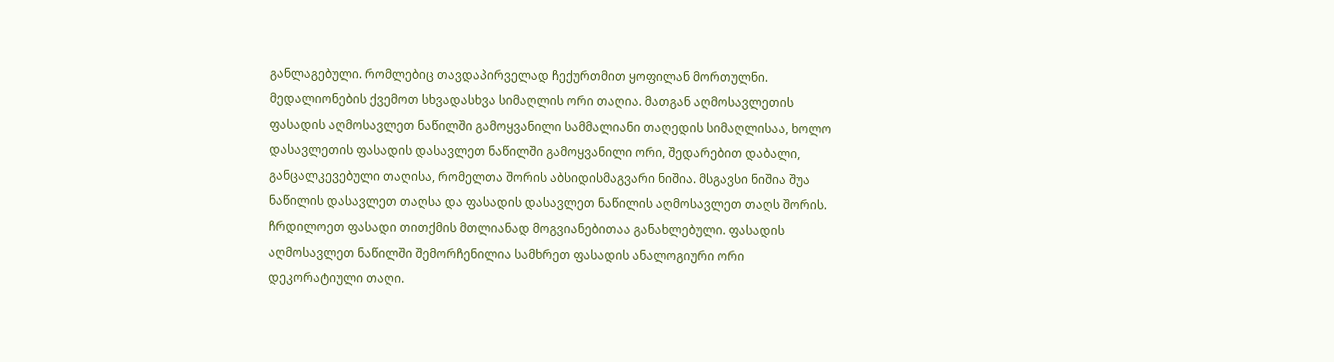განლაგებული. რომლებიც თავდაპირველად ჩექურთმით ყოფილან მორთულნი. მედალიონების ქვემოთ სხვადასხვა სიმაღლის ორი თაღია. მათგან აღმოსავლეთის ფასადის აღმოსავლეთ ნაწილში გამოყვანილი სამმალიანი თაღედის სიმაღლისაა, ხოლო დასავლეთის ფასადის დასავლეთ ნაწილში გამოყვანილი ორი, შედარებით დაბალი, განცალკევებული თაღისა, რომელთა შორის აბსიდისმაგვარი ნიშია. მსგავსი ნიშია შუა ნაწილის დასავლეთ თაღსა და ფასადის დასავლეთ ნაწილის აღმოსავლეთ თაღს შორის.
ჩრდილოეთ ფასადი თითქმის მთლიანად მოგვიანებითაა განახლებული. ფასადის აღმოსავლეთ ნაწილში შემორჩენილია სამხრეთ ფასადის ანალოგიური ორი დეკორატიული თაღი.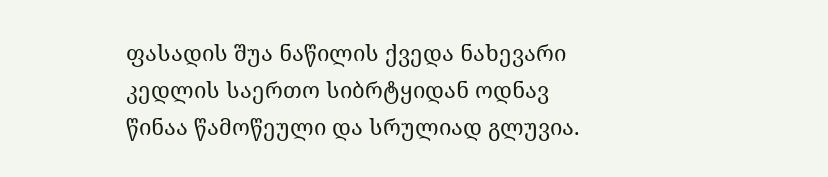ფასადის შუა ნაწილის ქვედა ნახევარი კედლის საერთო სიბრტყიდან ოდნავ წინაა წამოწეული და სრულიად გლუვია.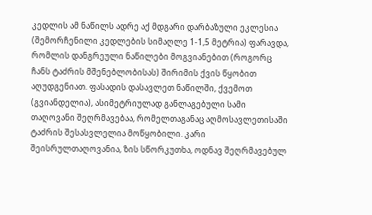კედლის ამ ნაწილს ადრე აქ მდგარი დარბაზული ეკლესია (შემორჩენილი კედლების სიმაღლე 1-1,5 მეტრია) ფარავდა, რომლის დანგრეული ნაწილები მოგვიანებით (როგორც ჩანს ტაძრის მშენებლობისას) შირიმის ქვის წყობით აღუდგენიათ. ფასადის დასავლეთ ნაწილში, ქვემოთ (გვიანდელია), ასიმეტრიულად განლაგებული სამი თაღოვანი შეღრმავებაა, რომელთაგანაც აღმოსავლეთისაში ტაძრის შესასვლელია მოწყობილი. კარი შეისრულთაღოვანია, ზის სწორკუთხა, ოდნავ შეღრმავებულ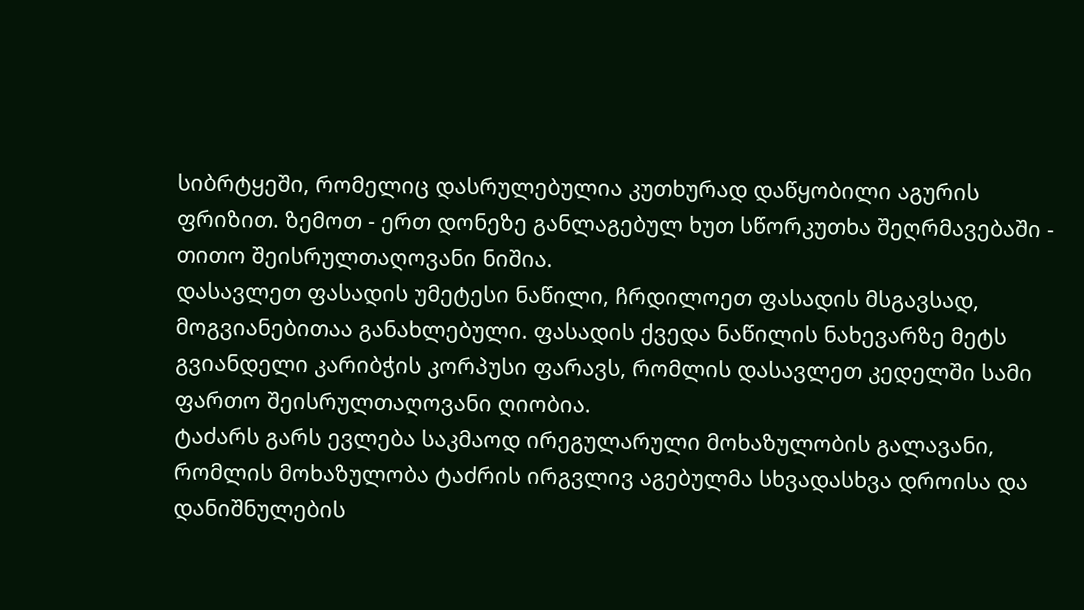სიბრტყეში, რომელიც დასრულებულია კუთხურად დაწყობილი აგურის ფრიზით. ზემოთ - ერთ დონეზე განლაგებულ ხუთ სწორკუთხა შეღრმავებაში - თითო შეისრულთაღოვანი ნიშია.
დასავლეთ ფასადის უმეტესი ნაწილი, ჩრდილოეთ ფასადის მსგავსად, მოგვიანებითაა განახლებული. ფასადის ქვედა ნაწილის ნახევარზე მეტს გვიანდელი კარიბჭის კორპუსი ფარავს, რომლის დასავლეთ კედელში სამი ფართო შეისრულთაღოვანი ღიობია.
ტაძარს გარს ევლება საკმაოდ ირეგულარული მოხაზულობის გალავანი, რომლის მოხაზულობა ტაძრის ირგვლივ აგებულმა სხვადასხვა დროისა და დანიშნულების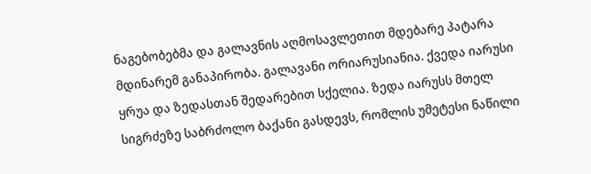ნაგებობებმა და გალავნის აღმოსავლეთით მდებარე პატარა მდინარემ განაპირობა. გალავანი ორიარუსიანია. ქვედა იარუსი ყრუა და ზედასთან შედარებით სქელია. ზედა იარუსს მთელ სიგრძეზე საბრძოლო ბაქანი გასდევს, რომლის უმეტესი ნაწილი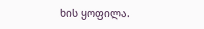ხის ყოფილა.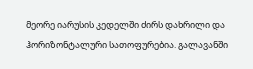მეორე იარუსის კედელში ძირს დახრილი და ჰორიზონტალური სათოფურებია. გალავანში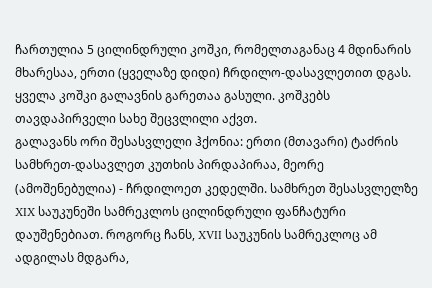ჩართულია 5 ცილინდრული კოშკი, რომელთაგანაც 4 მდინარის მხარესაა, ერთი (ყველაზე დიდი) ჩრდილო-დასავლეთით დგას. ყველა კოშკი გალავნის გარეთაა გასული. კოშკებს თავდაპირველი სახე შეცვლილი აქვთ.
გალავანს ორი შესასვლელი ჰქონია: ერთი (მთავარი) ტაძრის სამხრეთ-დასავლეთ კუთხის პირდაპირაა, მეორე (ამოშენებულია) - ჩრდილოეთ კედელში. სამხრეთ შესასვლელზე XIX საუკუნეში სამრეკლოს ცილინდრული ფანჩატური დაუშენებიათ. როგორც ჩანს, XVII საუკუნის სამრეკლოც ამ ადგილას მდგარა,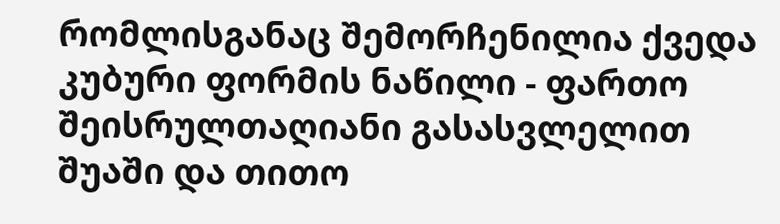რომლისგანაც შემორჩენილია ქვედა კუბური ფორმის ნაწილი - ფართო შეისრულთაღიანი გასასვლელით შუაში და თითო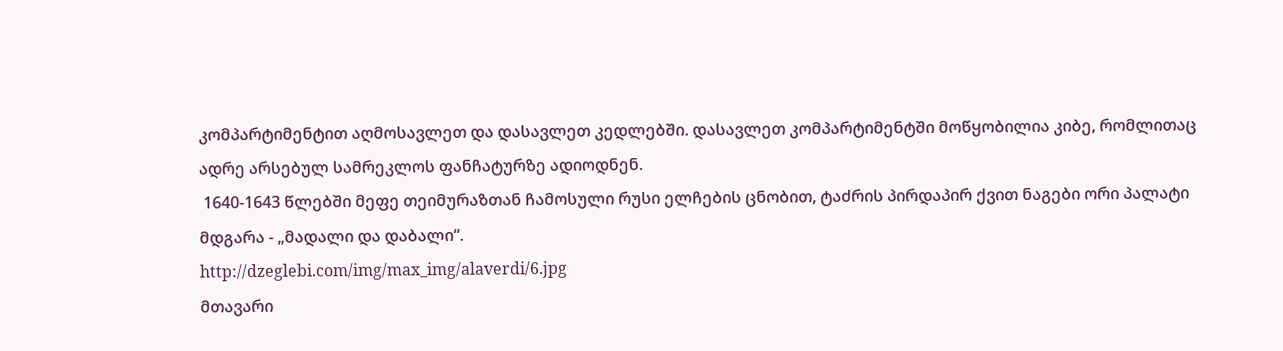კომპარტიმენტით აღმოსავლეთ და დასავლეთ კედლებში. დასავლეთ კომპარტიმენტში მოწყობილია კიბე, რომლითაც ადრე არსებულ სამრეკლოს ფანჩატურზე ადიოდნენ.
 1640-1643 წლებში მეფე თეიმურაზთან ჩამოსული რუსი ელჩების ცნობით, ტაძრის პირდაპირ ქვით ნაგები ორი პალატი მდგარა - „მადალი და დაბალი“.
http://dzeglebi.com/img/max_img/alaverdi/6.jpg
მთავარი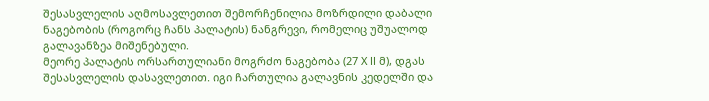შესასვლელის აღმოსავლეთით შემორჩენილია მოზრდილი დაბალი ნაგებობის (როგორც ჩანს პალატის) ნანგრევი, რომელიც უშუალოდ გალავანზეა მიშენებული.
მეორე პალატის ორსართულიანი მოგრძო ნაგებობა (27 X ll მ), დგას შესასვლელის დასავლეთით. იგი ჩართულია გალავნის კედელში და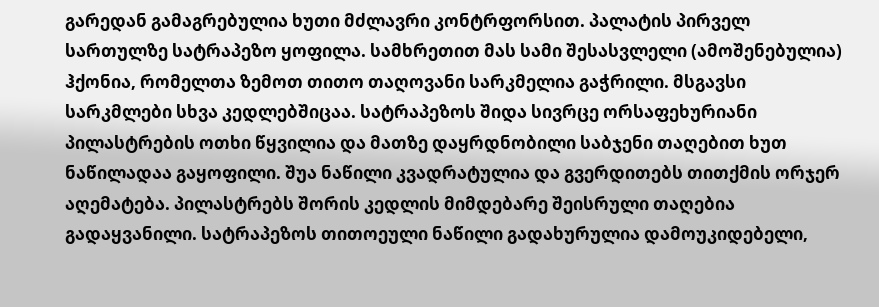გარედან გამაგრებულია ხუთი მძლავრი კონტრფორსით. პალატის პირველ სართულზე სატრაპეზო ყოფილა. სამხრეთით მას სამი შესასვლელი (ამოშენებულია) ჰქონია, რომელთა ზემოთ თითო თაღოვანი სარკმელია გაჭრილი. მსგავსი სარკმლები სხვა კედლებშიცაა. სატრაპეზოს შიდა სივრცე ორსაფეხურიანი პილასტრების ოთხი წყვილია და მათზე დაყრდნობილი საბჯენი თაღებით ხუთ ნაწილადაა გაყოფილი. შუა ნაწილი კვადრატულია და გვერდითებს თითქმის ორჯერ აღემატება. პილასტრებს შორის კედლის მიმდებარე შეისრული თაღებია გადაყვანილი. სატრაპეზოს თითოეული ნაწილი გადახურულია დამოუკიდებელი,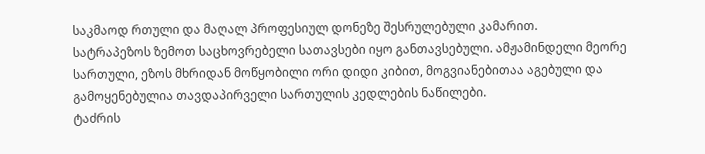საკმაოდ რთული და მაღალ პროფესიულ დონეზე შესრულებული კამარით.
სატრაპეზოს ზემოთ საცხოვრებელი სათავსები იყო განთავსებული. ამჟამინდელი მეორე სართული, ეზოს მხრიდან მოწყობილი ორი დიდი კიბით, მოგვიანებითაა აგებული და გამოყენებულია თავდაპირველი სართულის კედლების ნაწილები.
ტაძრის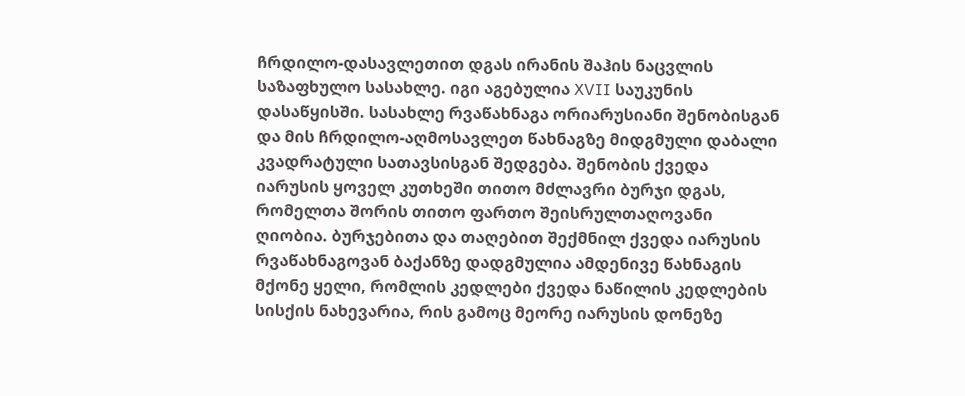ჩრდილო-დასავლეთით დგას ირანის შაჰის ნაცვლის საზაფხულო სასახლე. იგი აგებულია XVII საუკუნის დასაწყისში. სასახლე რვაწახნაგა ორიარუსიანი შენობისგან და მის ჩრდილო-აღმოსავლეთ წახნაგზე მიდგმული დაბალი კვადრატული სათავსისგან შედგება. შენობის ქვედა იარუსის ყოველ კუთხეში თითო მძლავრი ბურჯი დგას, რომელთა შორის თითო ფართო შეისრულთაღოვანი ღიობია. ბურჯებითა და თაღებით შექმნილ ქვედა იარუსის რვაწახნაგოვან ბაქანზე დადგმულია ამდენივე წახნაგის მქონე ყელი, რომლის კედლები ქვედა ნაწილის კედლების სისქის ნახევარია, რის გამოც მეორე იარუსის დონეზე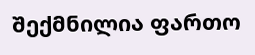შექმნილია ფართო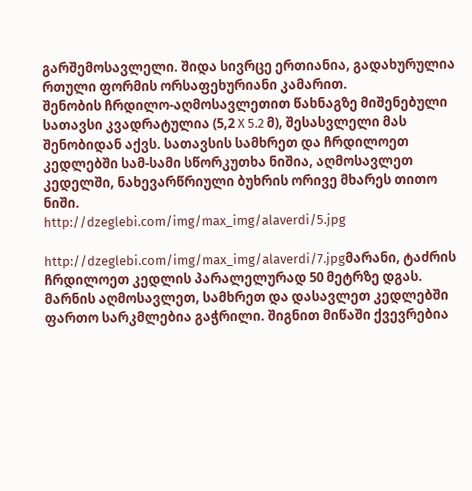გარშემოსავლელი. შიდა სივრცე ერთიანია, გადახურულია რთული ფორმის ორსაფეხურიანი კამარით.
შენობის ჩრდილო-აღმოსავლეთით წახნაგზე მიშენებული სათავსი კვადრატულია (5,2 X 5.2 მ), შესასვლელი მას შენობიდან აქვს. სათავსის სამხრეთ და ჩრდილოეთ კედლებში სამ-სამი სწორკუთხა ნიშია, აღმოსავლეთ კედელში, ნახევარწრიული ბუხრის ორივე მხარეს თითო ნიში.
http://dzeglebi.com/img/max_img/alaverdi/5.jpg

http://dzeglebi.com/img/max_img/alaverdi/7.jpgმარანი, ტაძრის ჩრდილოეთ კედლის პარალელურად 50 მეტრზე დგას. მარნის აღმოსავლეთ, სამხრეთ და დასავლეთ კედლებში ფართო სარკმლებია გაჭრილი. შიგნით მიწაში ქვევრებია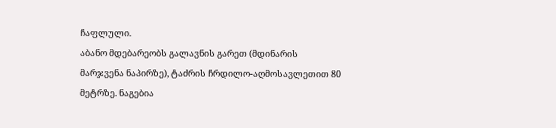ჩაფლული.
აბანო მდებარეობს გალავნის გარეთ (მდინარის მარჯვენა ნაპირზე), ტაძრის ჩრდილო-აღმოსავლეთით 80 მეტრზე. ნაგებია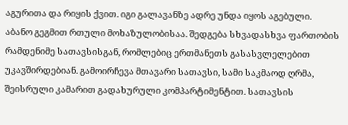აგურითა და რიყის ქვით. იგი გალავანზე ადრე უნდა იყოს აგებული. აბანო გეგმით რთული მოხაზულობისაა. შედგება სხვადასხვა ფართობის რამდენიმე სათავსისგან, რომლებიც ერთმანეთს გასასვლელებით უკავშირდებიან. გამოირჩევა მთავარი სათავსი, სამი საკმაოდ ღრმა, შეისრული კამარით გადახურული კომპარტიმენტით. სათავსის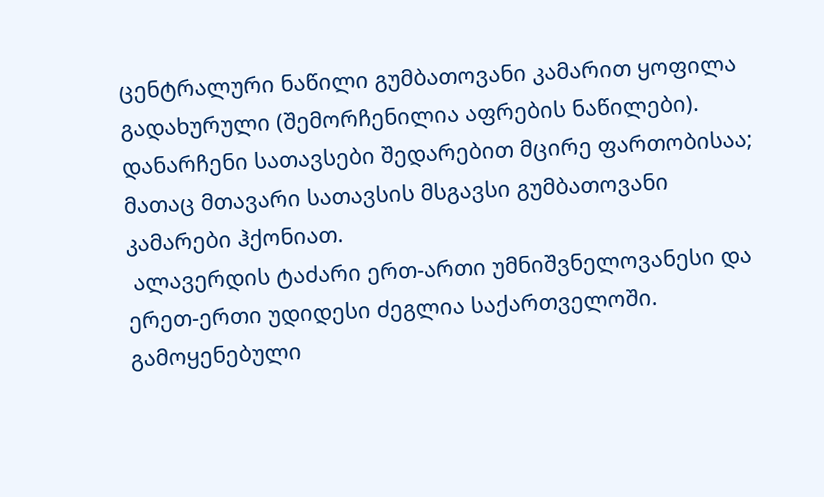ცენტრალური ნაწილი გუმბათოვანი კამარით ყოფილა გადახურული (შემორჩენილია აფრების ნაწილები). დანარჩენი სათავსები შედარებით მცირე ფართობისაა; მათაც მთავარი სათავსის მსგავსი გუმბათოვანი კამარები ჰქონიათ.
 ალავერდის ტაძარი ერთ-ართი უმნიშვნელოვანესი და ერეთ-ერთი უდიდესი ძეგლია საქართველოში.
გამოყენებული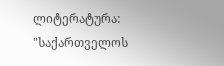ლიტერატურა: "საქართველოს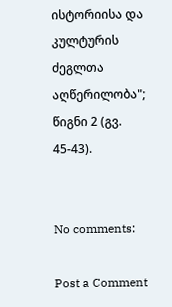ისტორიისა და კულტურის ძეგლთა აღწერილობა"; წიგნი 2 (გვ. 45-43).


No comments:

Post a Comment